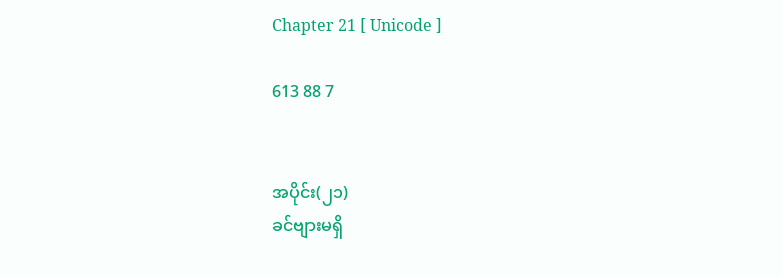Chapter 21 [ Unicode ]

613 88 7


အပိုင်း(၂၁)
ခင်ဗျားမရှိ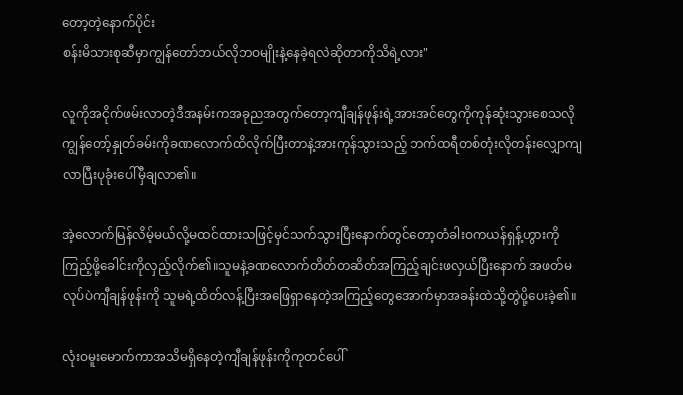တော့တဲ့နောက်ပိုင်း
စန်းမိသားစုဆီမှာကျွန်တော်ဘယ်လိုဘဝမျိုးနဲ့နေခဲ့ရလဲဆိုတာကိုသိရဲ့လား"

လူကိုအငိုက်ဖမ်းလာတဲ့ဒီအနမ်းကအခုညအတွက်တော့ကျီချန်ဖုန်းရဲ့အားအင်တွေကိုကုန်ဆုံးသွားစေသလိုကျွန်တော့်နှုတ်ခမ်းကိုခဏလောက်ထိလိုက်ပြီးတာနဲ့အားကုန်သွားသည့် ဘက်ထရီတစ်တုံးလိုတန်းလျှောကျလာပြီးပုခုံးပေါ်မှီချလာ၏။

အဲ့လောက်မြန်လိမ့်မယ်လို့မထင်ထားသဖြင့်မှင်သက်သွားပြီးနောက်တွင်တော့တံခါးဝကယန်ရှန့်ဟွားကိုကြည့်ဖို့ခေါင်းကိုလှည့်လိုက်၏။သူမနဲ့ခဏလောက်တိတ်တဆိတ်အကြည့်ချင်းဖလှယ်ပြီးနောက် အဖတ်မလုပ်ပဲကျီချန်ဖုန်းကို သူမရဲ့ထိတ်လန့်ပြီးအဖြေရှာနေတဲ့အကြည့်တွေအောက်မှာအခန်းထဲသို့တွဲပို့ပေးခဲ့၏။

လုံးဝမူးမောက်ကာအသိမရှိနေတဲ့ကျီချန်ဖုန်းကိုကုတင်ပေါ်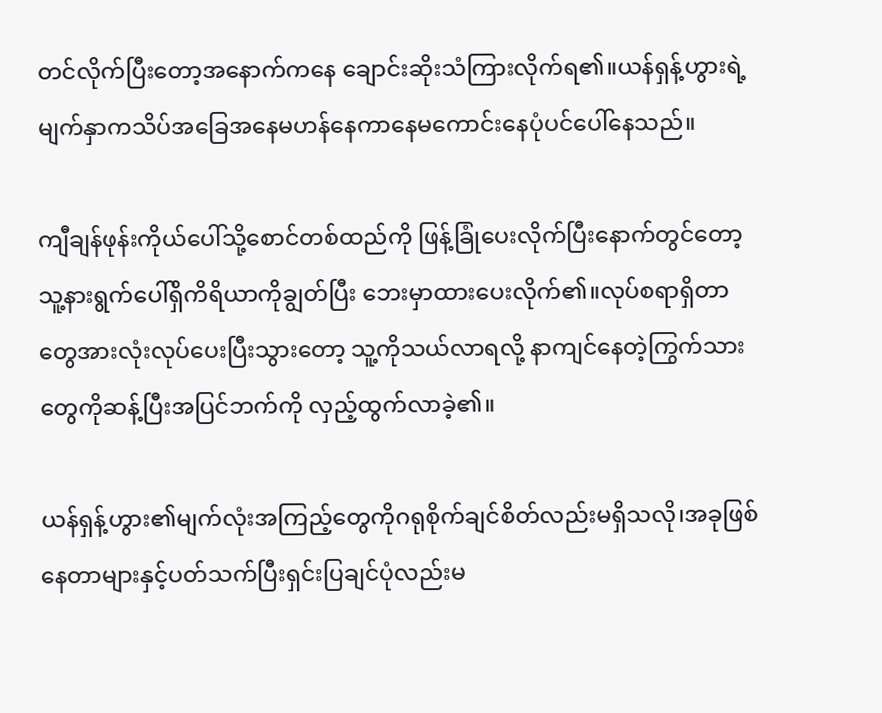တင်လိုက်ပြီးတော့အနောက်ကနေ ချောင်းဆိုးသံကြားလိုက်ရ၏။ယန်ရှန့်ဟွားရဲ့ မျက်နှာကသိပ်အခြေအနေမဟန်နေကာနေမကောင်းနေပုံပင်ပေါ်နေသည်။

ကျီချန်ဖုန်းကိုယ်ပေါ်သို့စောင်တစ်ထည်ကို ဖြန့်ခြုံပေးလိုက်ပြီးနောက်တွင်တော့ သူ့နားရွက်ပေါ်ရှိကိရိယာကိုချွတ်ပြီး ဘေးမှာထားပေးလိုက်၏။လုပ်စရာရှိတာတွေအားလုံးလုပ်ပေးပြီးသွားတော့ သူ့ကိုသယ်လာရလို့ နာကျင်နေတဲ့ကြွက်သားတွေကိုဆန့်ပြီးအပြင်ဘက်ကို လှည့်ထွက်လာခဲ့၏။

ယန်ရှန့်ဟွား၏မျက်လုံးအကြည့်တွေကိုဂရုစိုက်ချင်စိတ်လည်းမရှိသလို၊အခုဖြစ်နေတာများနှင့်ပတ်သက်ပြီးရှင်းပြချင်ပုံလည်းမ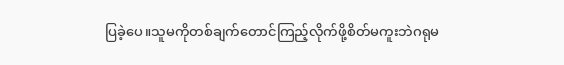ပြခဲ့ပေ။သူမကိုတစ်ချက်တောင်ကြည့်လိုက်ဖို့စိတ်မကူးဘဲဂရုမ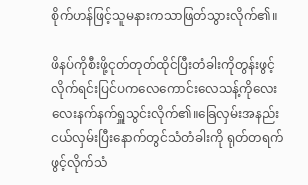စိုက်ဟန်ဖြင့်သူမနားကသာဖြတ်သွားလိုက်၏။

ဖိနပ်ကိုစီးဖို့ငုတ်တုတ်ထိုင်ပြီးတံခါးကိုတွန်းဖွင့်လိုက်ရင်းပြင်ပကလေကောင်းလေသန့်ကိုလေးလေးနက်နက်ရှူသွင်းလိုက်၏။ခြေလှမ်းအနည်းငယ်လှမ်းပြီးနောက်တွင်သံတံခါးကို ရုတ်တရက်ဖွင့်လိုက်သံ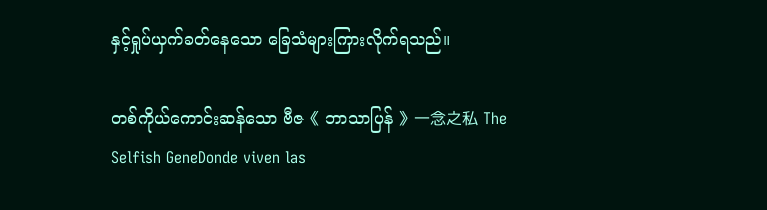နှင့်ရှုပ်ယှက်ခတ်နေသော ခြေသံများကြားလိုက်ရသည်။

တစ်ကိုယ်ကောင်းဆန်သော ဗီဇ《 ဘာသာပြန် 》一念之私 The Selfish GeneDonde viven las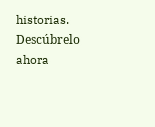historias. Descúbrelo ahora